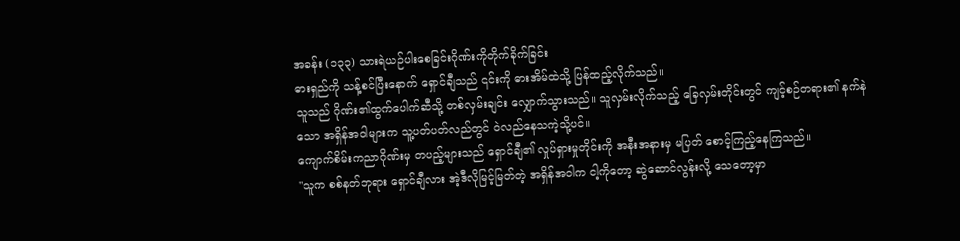အခန်း (၁၃၃) သားရဲယဉ်ပါးစေခြင်းဂိုဏ်းကိုတိုက်ခိုက်ခြင်း
ဓားရှည်ကို သန့်စင်ပြီးနောက် ရှောင်ချီသည် ၎င်းကို ဓားအိမ်ထဲသို့ ပြန်ထည့်လိုက်သည်။
သူသည် ဂိုဏ်း၏ထွက်ပေါက်ဆီသို့ တစ်လှမ်းချင်း လျှောက်သွားသည်။ သူလှမ်းလိုက်သည့် ခြေလှမ်းတိုင်းတွင် ကျင့်စဉ်တရား၏ နက်နဲသော အရှိန်အဝါများက သူ့ပတ်ပတ်လည်တွင် ဝဲလည်နေသကဲ့သို့ပင်။
ကျောက်စိမ်းကညာဂိုဏ်းမှ တပည့်များသည် ရှောင်ချီ၏ လှုပ်ရှားမှုတိုင်းကို အနီးအနားမှ မပြတ် စောင့်ကြည့်နေကြသည်။
"သူက စစ်နတ်ဘုရား ရှောင်ချီလား အဲ့ဒီလိုမြင့်မြတ်တဲ့ အရှိန်အဝါက ငါ့ကိုတော့ ဆွဲဆောင်လွန်းလို့ သေတော့မှာ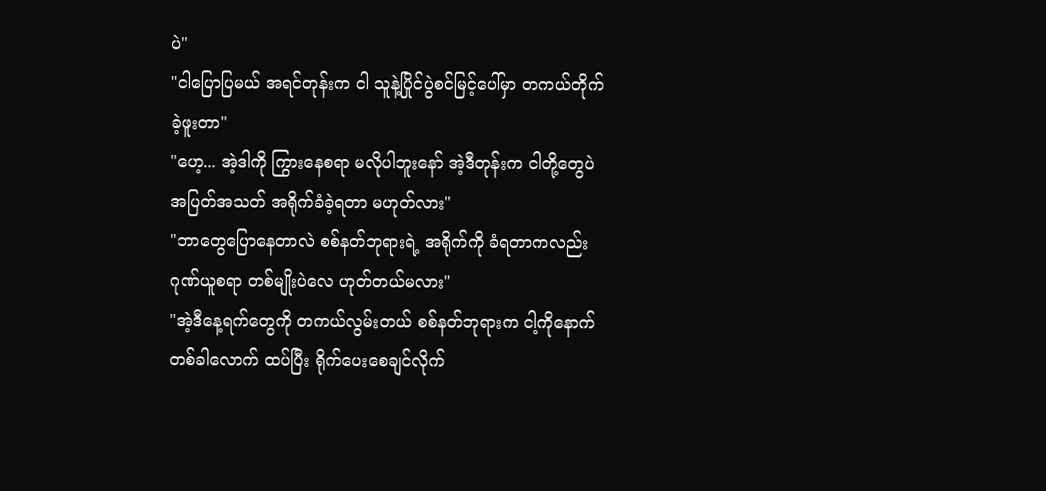ပဲ"
"ငါပြောပြမယ် အရင်တုန်းက ငါ သူနဲ့ပြိုင်ပွဲစင်မြင့်ပေါ်မှာ တကယ်တိုက်ခဲ့ဖူးတာ"
"ဟေ့... အဲ့ဒါကို ကြွားနေစရာ မလိုပါဘူးနော် အဲ့ဒီတုန်းက ငါတို့တွေပဲ အပြတ်အသတ် အရိုက်ခံခဲ့ရတာ မဟုတ်လား"
"ဘာတွေပြောနေတာလဲ စစ်နတ်ဘုရားရဲ့ အရိုက်ကို ခံရတာကလည်း ဂုဏ်ယူစရာ တစ်မျိုးပဲလေ ဟုတ်တယ်မလား"
"အဲ့ဒီနေ့ရက်တွေကို တကယ်လွမ်းတယ် စစ်နတ်ဘုရားက ငါ့ကိုနောက်တစ်ခါလောက် ထပ်ပြီး ရိုက်ပေးစေချင်လိုက်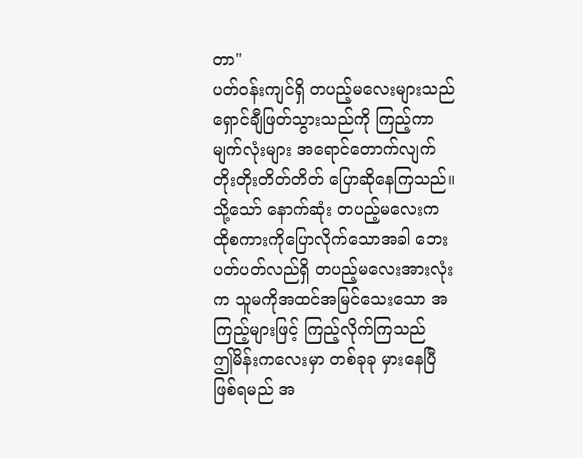တာ"
ပတ်ဝန်းကျင်ရှိ တပည့်မလေးများသည် ရှောင်ချီဖြတ်သွားသည်ကို ကြည့်ကာ မျက်လုံးများ အရောင်တောက်လျက် တိုးတိုးတိတ်တိတ် ပြောဆိုနေကြသည်။
သို့သော် နောက်ဆုံး တပည့်မလေးက ထိုစကားကိုပြောလိုက်သောအခါ ဘေးပတ်ပတ်လည်ရှိ တပည့်မလေးအားလုံးက သူမကိုအထင်အမြင်သေးသော အကြည့်များဖြင့် ကြည့်လိုက်ကြသည်
ဤမိန်းကလေးမှာ တစ်ခုခု မှားနေပြီ ဖြစ်ရမည် အ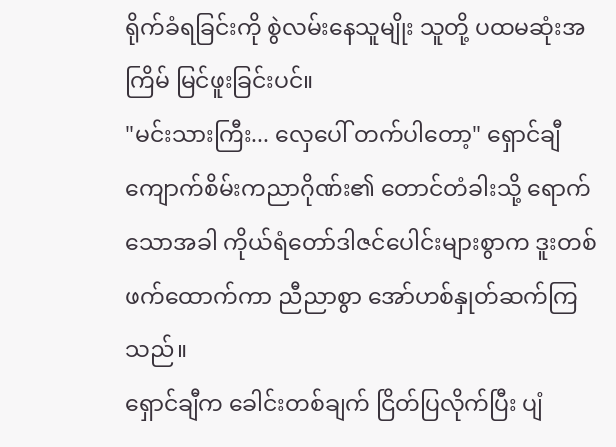ရိုက်ခံရခြင်းကို စွဲလမ်းနေသူမျိုး သူတို့ ပထမဆုံးအကြိမ် မြင်ဖူးခြင်းပင်။
"မင်းသားကြီး... လှေပေါ် တက်ပါတော့" ရှောင်ချီ ကျောက်စိမ်းကညာဂိုဏ်း၏ တောင်တံခါးသို့ ရောက်သောအခါ ကိုယ်ရံတော်ဒါဇင်ပေါင်းများစွာက ဒူးတစ်ဖက်ထောက်ကာ ညီညာစွာ အော်ဟစ်နှုတ်ဆက်ကြသည်။
ရှောင်ချီက ခေါင်းတစ်ချက် ငြိတ်ပြလိုက်ပြီး ပျံ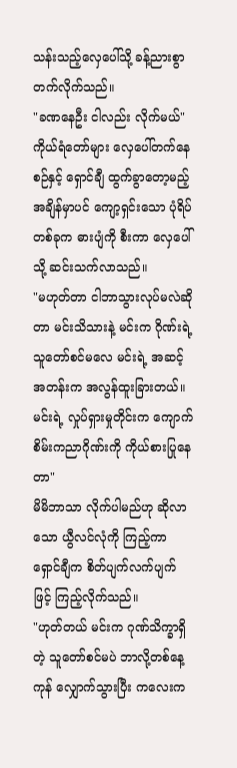သန်းသည့်လှေပေါ်သို့ ခန့်ညားစွာ တက်လိုက်သည်။
"ခဏနေဦး ငါလည်း လိုက်မယ်" ကိုယ်ရံတော်များ လှေပေါ်တက်နေစဉ်နှင့် ရှောင်ချီ ထွက်ခွာတော့မည့် အချိန်မှာပင် ကျော့ရှင်းသော ပုံရိပ်တစ်ခုက ဓားပျံကို စီးကာ လှေပေါ်သို့ ဆင်းသက်လာသည်။
"မဟုတ်တာ ငါဘာသွားလုပ်မလဲဆိုတာ မင်းသိသားနဲ့ မင်းက ဂိုဏ်းရဲ့သူတော်စင်မလေ မင်းရဲ့ အဆင့်အတန်းက အလွန်ထူးခြားတယ်။ မင်းရဲ့ လှုပ်ရှားမှုတိုင်းက ကျောက်စိမ်းကညာဂိုဏ်းကို ကိုယ်စားပြုနေတာ"
မိမိဘာသာ လိုက်ပါမည်ဟု ဆိုလာသော ယွီလင်လုံကို ကြည့်ကာ ရှောင်ချီက စိတ်ပျက်လက်ပျက်ဖြင့် ကြည့်လိုက်သည်။
"ဟုတ်တယ် မင်းက ဂုဏ်သိက္ခာရှိတဲ့ သူတော်စင်မပဲ ဘာလို့တစ်နေ့ကုန် လျှောက်သွားပြီး ကလေးက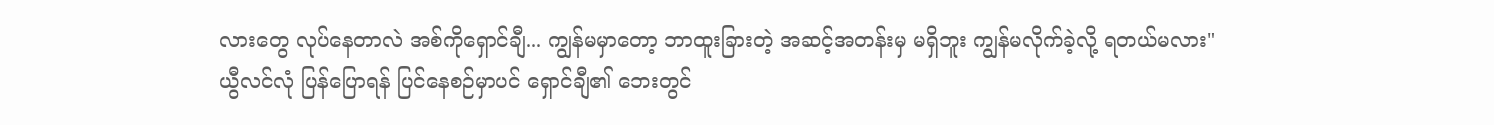လားတွေ လုပ်နေတာလဲ အစ်ကိုရှောင်ချီ... ကျွန်မမှာတော့ ဘာထူးခြားတဲ့ အဆင့်အတန်းမှ မရှိဘူး ကျွန်မလိုက်ခဲ့လို့ ရတယ်မလား"
ယွီလင်လုံ ပြန်ပြောရန် ပြင်နေစဉ်မှာပင် ရှောင်ချီ၏ ဘေးတွင်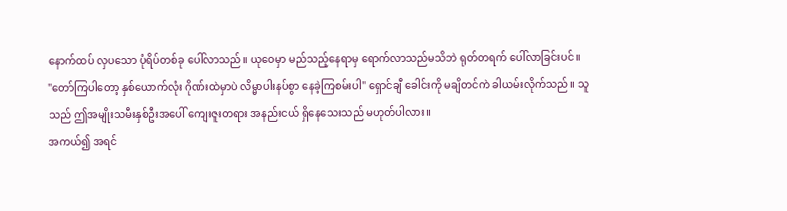နောက်ထပ် လှပသော ပုံရိပ်တစ်ခု ပေါ်လာသည်။ ယုဝေမှာ မည်သည့်နေရာမှ ရောက်လာသည်မသိဘဲ ရုတ်တရက် ပေါ်လာခြင်းပင်။
"တော်ကြပါတော့ နှစ်ယောက်လုံး ဂိုဏ်းထဲမှာပဲ လိမ္မာပါးနပ်စွာ နေခဲ့ကြစမ်းပါ" ရှောင်ချီ ခေါင်းကို မချိတင်ကဲ ခါယမ်းလိုက်သည်။ သူသည် ဤအမျိုးသမီးနှစ်ဦးအပေါ် ကျေးဇူးတရား အနည်းငယ် ရှိနေသေးသည် မဟုတ်ပါလား။
အကယ်၍ အရင်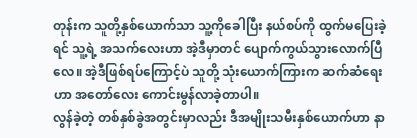တုန်းက သူတို့နှစ်ယောက်သာ သူ့ကိုခေါပြီး နယ်စပ်ကို ထွက်မပြေးခဲ့ရင် သူ့ရဲ့ အသက်လေးဟာ အဲ့ဒီမှာတင် ပျောက်ကွယ်သွားလောက်ပြီလေ။ အဲ့ဒီဖြစ်ရပ်ကြောင့်ပဲ သူတို့ သုံးယောက်ကြားက ဆက်ဆံရေးဟာ အတော်လေး ကောင်းမွန်လာခဲ့တာပါ။
လွန်ခဲ့တဲ့ တစ်နှစ်ခွဲအတွင်းမှာလည်း ဒီအမျိုးသမီးနှစ်ယောက်ဟာ နာ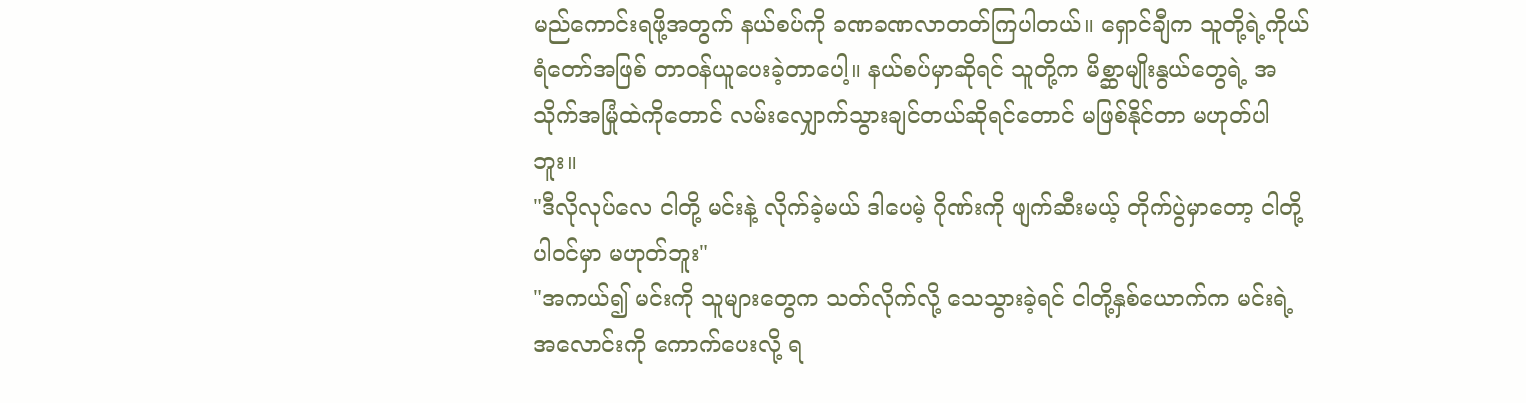မည်ကောင်းရဖို့အတွက် နယ်စပ်ကို ခဏခဏလာတတ်ကြပါတယ်။ ရှောင်ချီက သူတို့ရဲ့ကိုယ်ရံတော်အဖြစ် တာဝန်ယူပေးခဲ့တာပေါ့။ နယ်စပ်မှာဆိုရင် သူတို့က မိစ္ဆာမျိုးနွယ်တွေရဲ့ အသိုက်အမြုံထဲကိုတောင် လမ်းလျှောက်သွားချင်တယ်ဆိုရင်တောင် မဖြစ်နိုင်တာ မဟုတ်ပါဘူး။
"ဒီလိုလုပ်လေ ငါတို့ မင်းနဲ့ လိုက်ခဲ့မယ် ဒါပေမဲ့ ဂိုဏ်းကို ဖျက်ဆီးမယ့် တိုက်ပွဲမှာတော့ ငါတို့ ပါဝင်မှာ မဟုတ်ဘူး"
"အကယ်၍ မင်းကို သူများတွေက သတ်လိုက်လို့ သေသွားခဲ့ရင် ငါတို့နှစ်ယောက်က မင်းရဲ့ အလောင်းကို ကောက်ပေးလို့ ရ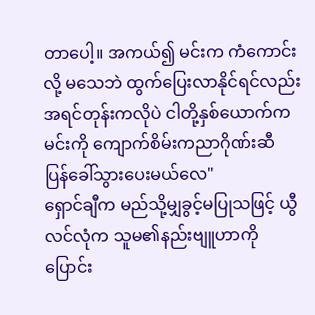တာပေါ့။ အကယ်၍ မင်းက ကံကောင်းလို့ မသေဘဲ ထွက်ပြေးလာနိုင်ရင်လည်း အရင်တုန်းကလိုပဲ ငါတို့နှစ်ယောက်က မင်းကို ကျောက်စိမ်းကညာဂိုဏ်းဆီ ပြန်ခေါ်သွားပေးမယ်လေ"
ရှောင်ချီက မည်သို့မျှခွင့်မပြုသဖြင့် ယွီလင်လုံက သူမ၏နည်းဗျူဟာကို ပြောင်း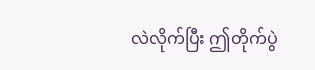လဲလိုက်ပြီး ဤတိုက်ပွဲ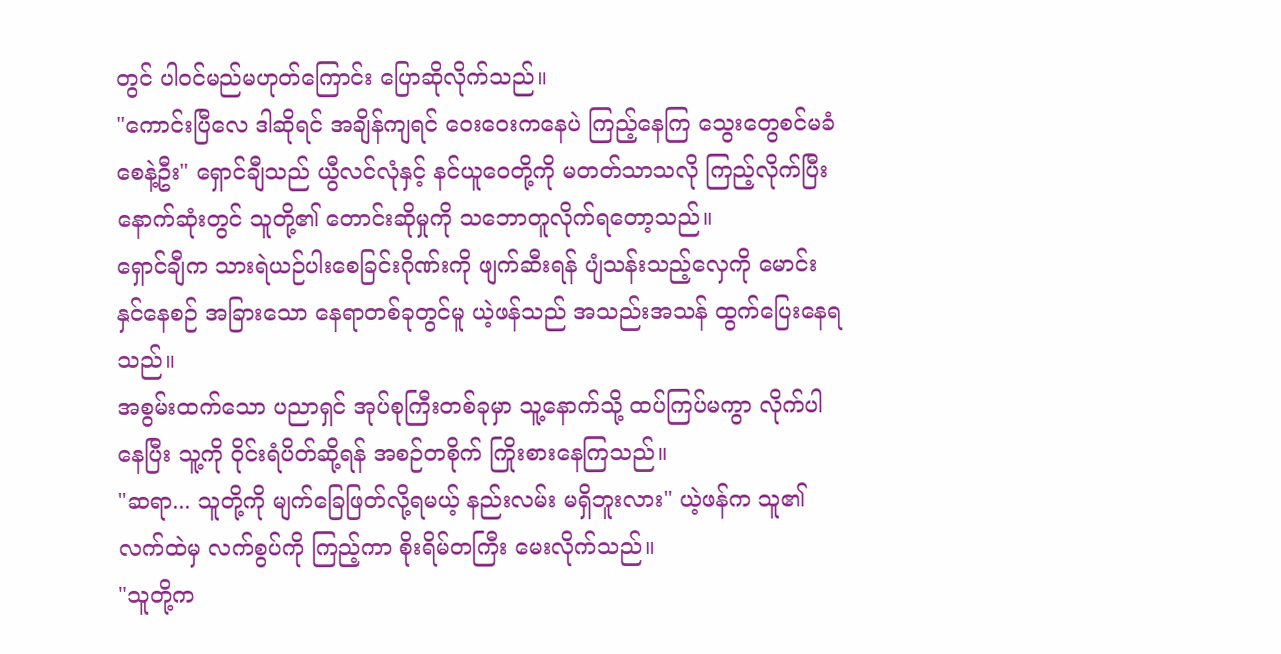တွင် ပါဝင်မည်မဟုတ်ကြောင်း ပြောဆိုလိုက်သည်။
"ကောင်းပြီလေ ဒါဆိုရင် အချိန်ကျရင် ဝေးဝေးကနေပဲ ကြည့်နေကြ သွေးတွေစင်မခံစေနဲ့ဦး" ရှောင်ချီသည် ယွီလင်လုံနှင့် နင်ယူဝေတို့ကို မတတ်သာသလို ကြည့်လိုက်ပြီး နောက်ဆုံးတွင် သူတို့၏ တောင်းဆိုမှုကို သဘောတူလိုက်ရတော့သည်။
ရှောင်ချီက သားရဲယဉ်ပါးစေခြင်းဂိုဏ်းကို ဖျက်ဆီးရန် ပျံသန်းသည့်လှေကို မောင်းနှင်နေစဉ် အခြားသော နေရာတစ်ခုတွင်မူ ယဲ့ဖန်သည် အသည်းအသန် ထွက်ပြေးနေရသည်။
အစွမ်းထက်သော ပညာရှင် အုပ်စုကြီးတစ်ခုမှာ သူ့နောက်သို့ ထပ်ကြပ်မကွာ လိုက်ပါနေပြီး သူ့ကို ဝိုင်းရံပိတ်ဆို့ရန် အစဉ်တစိုက် ကြိုးစားနေကြသည်။
"ဆရာ... သူတို့ကို မျက်ခြေဖြတ်လို့ရမယ့် နည်းလမ်း မရှိဘူးလား" ယဲ့ဖန်က သူ၏ လက်ထဲမှ လက်စွပ်ကို ကြည့်ကာ စိုးရိမ်တကြီး မေးလိုက်သည်။
"သူတို့က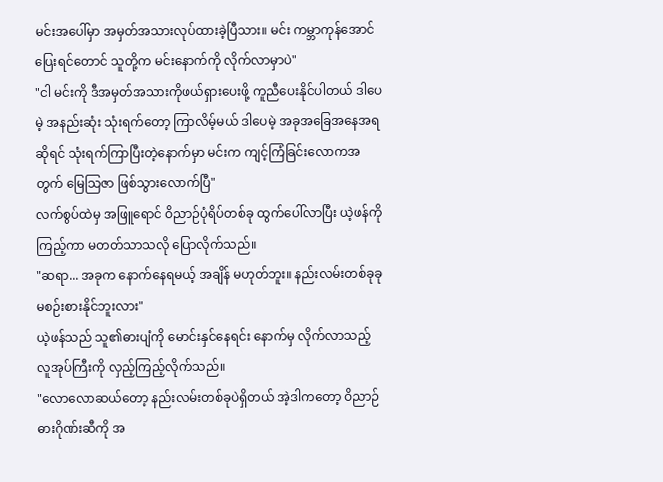မင်းအပေါ်မှာ အမှတ်အသားလုပ်ထားခဲ့ပြီသား။ မင်း ကမ္ဘာကုန်အောင် ပြေးရင်တောင် သူတို့က မင်းနောက်ကို လိုက်လာမှာပဲ"
"ငါ မင်းကို ဒီအမှတ်အသားကိုဖယ်ရှားပေးဖို့ ကူညီပေးနိုင်ပါတယ် ဒါပေမဲ့ အနည်းဆုံး သုံးရက်တော့ ကြာလိမ့်မယ် ဒါပေမဲ့ အခုအခြေအနေအရဆိုရင် သုံးရက်ကြာပြီးတဲ့နောက်မှာ မင်းက ကျင့်ကြံခြင်းလောကအတွက် မြေသြဇာ ဖြစ်သွားလောက်ပြီ"
လက်စွပ်ထဲမှ အဖြူရောင် ဝိညာဉ်ပုံရိပ်တစ်ခု ထွက်ပေါ်လာပြီး ယဲ့ဖန်ကို ကြည့်ကာ မတတ်သာသလို ပြောလိုက်သည်။
"ဆရာ... အခုက နောက်နေရမယ့် အချိန် မဟုတ်ဘူး။ နည်းလမ်းတစ်ခုခု မစဉ်းစားနိုင်ဘူးလား"
ယဲ့ဖန်သည် သူ၏ဓားပျံကို မောင်းနှင်နေရင်း နောက်မှ လိုက်လာသည့် လူအုပ်ကြီးကို လှည့်ကြည့်လိုက်သည်။
"လောလောဆယ်တော့ နည်းလမ်းတစ်ခုပဲရှိတယ် အဲ့ဒါကတော့ ဝိညာဉ်ဓားဂိုဏ်းဆီကို အ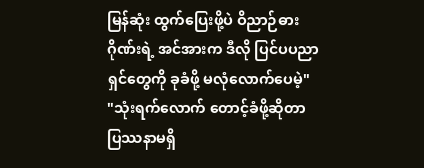မြန်ဆုံး ထွက်ပြေးဖို့ပဲ ဝိညာဉ်ဓားဂိုဏ်းရဲ့ အင်အားက ဒီလို ပြင်ပပညာရှင်တွေကို ခုခံဖို့ မလုံလောက်ပေမဲ့"
"သုံးရက်လောက် တောင့်ခံဖို့ဆိုတာ ပြဿနာမရှိ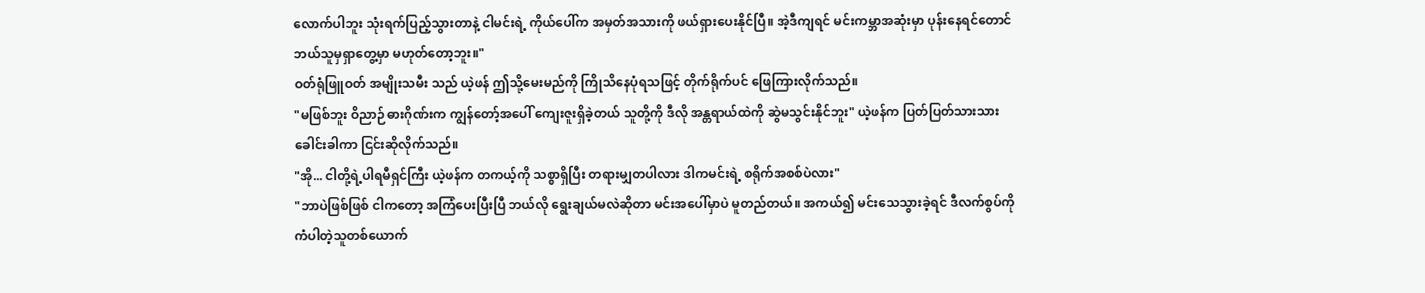လောက်ပါဘူး သုံးရက်ပြည့်သွားတာနဲ့ ငါမင်းရဲ့ ကိုယ်ပေါ်က အမှတ်အသားကို ဖယ်ရှားပေးနိုင်ပြီ။ အဲ့ဒီကျရင် မင်းကမ္ဘာအဆုံးမှာ ပုန်းနေရင်တောင် ဘယ်သူမှရှာတွေ့မှာ မဟုတ်တော့ဘူး။"
ဝတ်ရုံဖြူဝတ် အမျိုးသမီး သည် ယဲ့ဖန် ဤသို့မေးမည်ကို ကြိုသိနေပုံရသဖြင့် တိုက်ရိုက်ပင် ဖြေကြားလိုက်သည်။
"မဖြစ်ဘူး ဝိညာဉ်ဓားဂိုဏ်းက ကျွန်တော့်အပေါ် ကျေးဇူးရှိခဲ့တယ် သူတို့ကို ဒီလို အန္တရာယ်ထဲကို ဆွဲမသွင်းနိုင်ဘူး" ယဲ့ဖန်က ပြတ်ပြတ်သားသား ခေါင်းခါကာ ငြင်းဆိုလိုက်သည်။
"အို... ငါတို့ရဲ့ပါရမီရှင်ကြီး ယဲ့ဖန်က တကယ့်ကို သစ္စာရှိပြီး တရားမျှတပါလား ဒါကမင်းရဲ့ စရိုက်အစစ်ပဲလား"
"ဘာပဲဖြစ်ဖြစ် ငါကတော့ အကြံပေးပြီးပြီ ဘယ်လို ရွေးချယ်မလဲဆိုတာ မင်းအပေါ်မှာပဲ မူတည်တယ်။ အကယ်၍ မင်းသေသွားခဲ့ရင် ဒီလက်စွပ်ကို ကံပါတဲ့သူတစ်ယောက်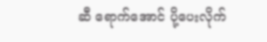ဆီ ရောက်အောင် ပို့ပေးလိုက်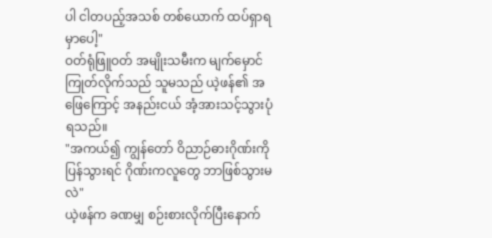ပါ ငါတပည့်အသစ် တစ်ယောက် ထပ်ရှာရမှာပေါ့"
ဝတ်ရုံဖြူဝတ် အမျိုးသမီးက မျက်မှောင်ကြုတ်လိုက်သည် သူမသည် ယဲ့ဖန်၏ အဖြေကြောင့် အနည်းငယ် အံ့အားသင့်သွားပုံရသည်။
"အကယ်၍ ကျွန်တော် ဝိညာဉ်ဓားဂိုဏ်းကို ပြန်သွားရင် ဂိုဏ်းကလူတွေ ဘာဖြစ်သွားမလဲ"
ယဲ့ဖန်က ခဏမျှ စဉ်းစားလိုက်ပြီးနောက်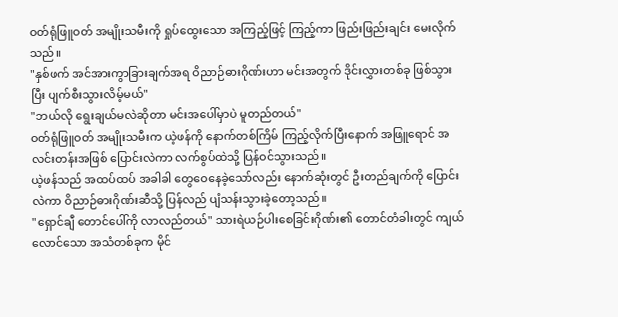ဝတ်ရုံဖြူဝတ် အမျိုးသမီးကို ရှုပ်ထွေးသော အကြည့်ဖြင့် ကြည့်ကာ ဖြည်းဖြည်းချင်း မေးလိုက်သည်။
"နှစ်ဖက် အင်အားကွာခြားချက်အရ ဝိညာဉ်ဓားဂိုဏ်းဟာ မင်းအတွက် ဒိုင်းလွှားတစ်ခု ဖြစ်သွားပြီး ပျက်စီးသွားလိမ့်မယ်"
"ဘယ်လို ရွေးချယ်မလဲဆိုတာ မင်းအပေါ်မှာပဲ မူတည်တယ်"
ဝတ်ရုံဖြူဝတ် အမျိုးသမီးက ယဲ့ဖန်ကို နောက်တစ်ကြိမ် ကြည့်လိုက်ပြီးနောက် အဖြူရောင် အလင်းတန်းအဖြစ် ပြောင်းလဲကာ လက်စွပ်ထဲသို့ ပြန်ဝင်သွားသည်။
ယဲ့ဖန်သည် အထပ်ထပ် အခါခါ တွေဝေနေခဲ့သော်လည်း နောက်ဆုံးတွင် ဦးတည်ချက်ကို ပြောင်းလဲကာ ဝိညာဉ်ဓားဂိုဏ်းဆီသို့ ပြန်လည် ပျံသန်းသွားခဲ့တော့သည်။
"ရှောင်ချီ တောင်ပေါ်ကို လာလည်တယ်" သားရဲယဉ်ပါးစေခြင်းဂိုဏ်း၏ တောင်တံခါးတွင် ကျယ်လောင်သော အသံတစ်ခုက မိုင်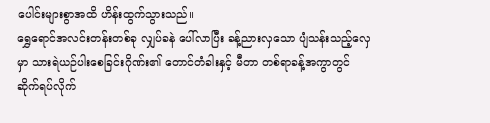ပေါင်းများစွာအထိ ဟိန်းထွက်သွားသည်။
ရွှေရောင်အလင်းတန်းတစ်ခု လျှပ်ခနဲ ပေါ်လာပြီး ခန့်ညားလှသော ပျံသန်းသည့်လှေမှာ သားရဲယဉ်ပါးစေခြင်းဂိုဏ်း၏ တောင်တံခါးနှင့် မီတာ တစ်ရာခန့်အကွာတွင် ဆိုက်ရပ်လိုက်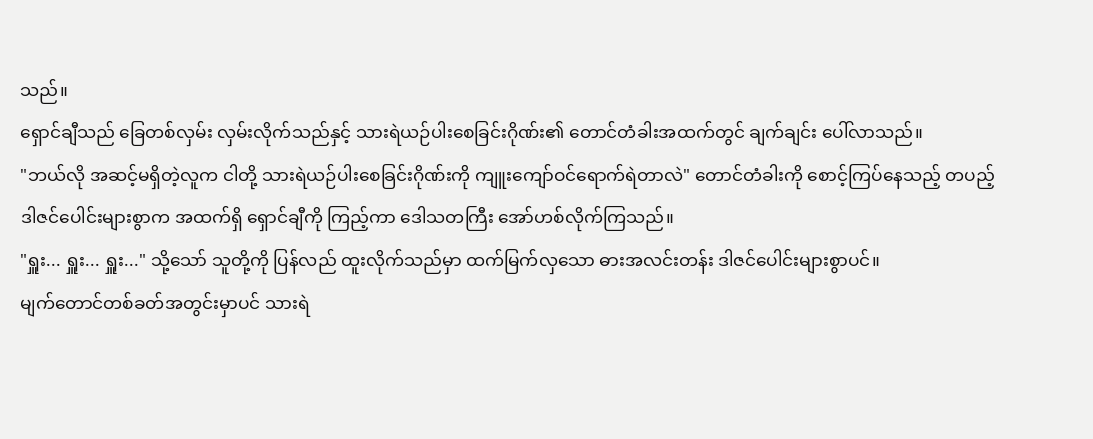သည်။
ရှောင်ချီသည် ခြေတစ်လှမ်း လှမ်းလိုက်သည်နှင့် သားရဲယဉ်ပါးစေခြင်းဂိုဏ်း၏ တောင်တံခါးအထက်တွင် ချက်ချင်း ပေါ်လာသည်။
"ဘယ်လို အဆင့်မရှိတဲ့လူက ငါတို့ သားရဲယဉ်ပါးစေခြင်းဂိုဏ်းကို ကျူးကျော်ဝင်ရောက်ရဲတာလဲ" တောင်တံခါးကို စောင့်ကြပ်နေသည့် တပည့် ဒါဇင်ပေါင်းများစွာက အထက်ရှိ ရှောင်ချီကို ကြည့်ကာ ဒေါသတကြီး အော်ဟစ်လိုက်ကြသည်။
"ရှူး... ရှူး... ရှူး..." သို့သော် သူတို့ကို ပြန်လည် ထူးလိုက်သည်မှာ ထက်မြက်လှသော ဓားအလင်းတန်း ဒါဇင်ပေါင်းများစွာပင်။
မျက်တောင်တစ်ခတ်အတွင်းမှာပင် သားရဲ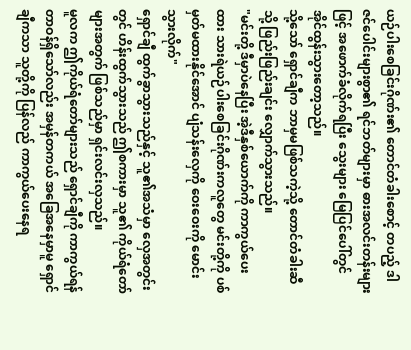ယဉ်ပါးစေခြင်းဂိုဏ်း၏ တောင်တံခါးစောင့် တပည့် ဒါဇင်ပေါင်းများစွာ၏ ရင်ဘတ်များမှာ ဓားအလင်းတန်းများဖြင့် အဖောက်ခံလိုက်ရပြီး သွေးများ မြေပြင်ပေါ်တွင် အိုင်ထွန်းသွားတော့သည်။
သို့သော် ရှောင်ချီက ဘာမှမဖြစ်သကဲ့သို့ တောင်တံခါးဆီသို့ ဖြည်းဖြည်းချင်း လျှောက်သွားသည်။
"မင်းတို့ ဒီမှာပဲနေပြီး အဲ့ဒီနှစ်ယောက်ကို ကာကွယ်ပေးထား သားရဲယဉ်ပါးစေခြင်းဂိုဏ်းကလူတွေ မင်းတို့ကို ပစ်မှတ်မထားနိုင်အောင် ပျံသန်းလှေကို ဝေးဝေးကို မောင်းသွားလိုက်"
ရှောင်ချီ ထွက်ခွာသွားသည်နှင့် သူ၏အသံမှာ လှေအတွင်းတွင် ဟိန်းထွက်သွားသည် ဤစကားမှာ သူ၏ ကိုယ်ရံတော်များအတွက် ဖြစ်သည်မှာ ရှင်းလင်းလှသည်။
မူလက ဤကိုယ်ရံတော်များသည် ရှောင်ချီကို ကာကွယ်ရန် တာဝန်ရှိသော်လည်း အမှန်တကယ် အခြေအနေမှာမူ ရှောင်ချီကသာ သူတို့ကို ပြန်လည် ကာကွယ်ပေးနေရ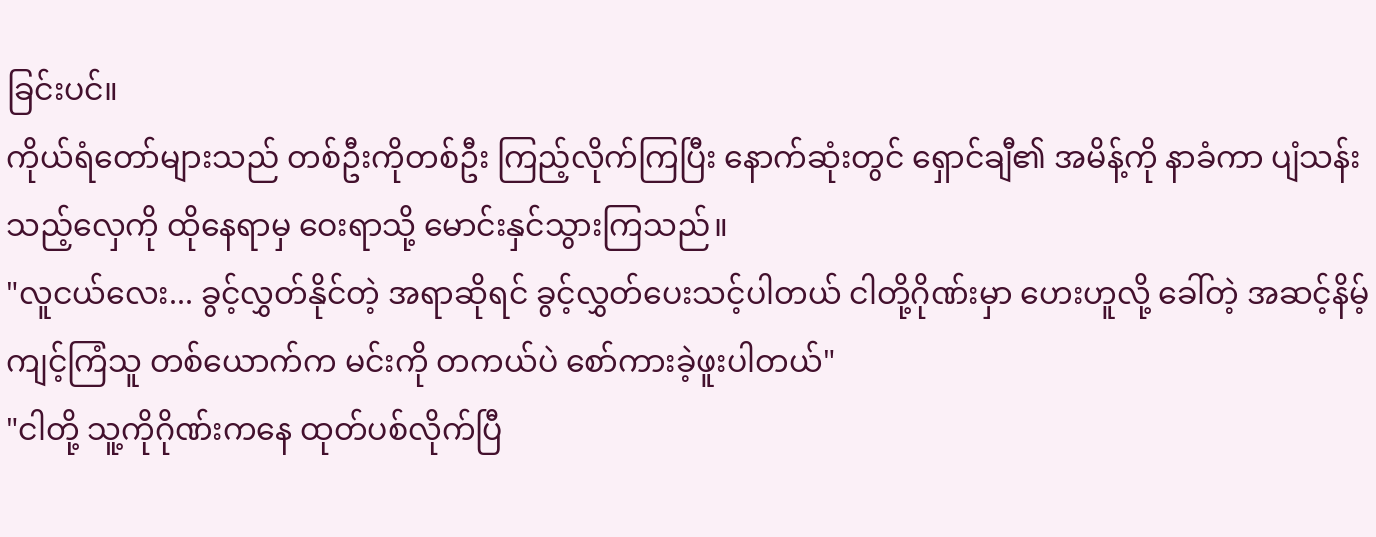ခြင်းပင်။
ကိုယ်ရံတော်များသည် တစ်ဦးကိုတစ်ဦး ကြည့်လိုက်ကြပြီး နောက်ဆုံးတွင် ရှောင်ချီ၏ အမိန့်ကို နာခံကာ ပျံသန်းသည့်လှေကို ထိုနေရာမှ ဝေးရာသို့ မောင်းနှင်သွားကြသည်။
"လူငယ်လေး... ခွင့်လွှတ်နိုင်တဲ့ အရာဆိုရင် ခွင့်လွှတ်ပေးသင့်ပါတယ် ငါတို့ဂိုဏ်းမှာ ဟေးဟူလို့ ခေါ်တဲ့ အဆင့်နိမ့်ကျင့်ကြံသူ တစ်ယောက်က မင်းကို တကယ်ပဲ စော်ကားခဲ့ဖူးပါတယ်"
"ငါတို့ သူ့ကိုဂိုဏ်းကနေ ထုတ်ပစ်လိုက်ပြီ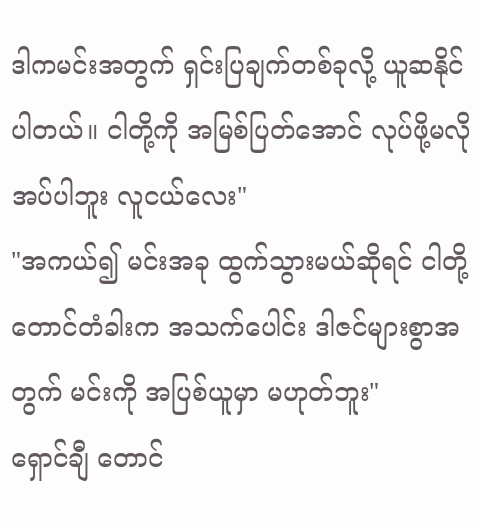ဒါကမင်းအတွက် ရှင်းပြချက်တစ်ခုလို့ ယူဆနိုင်ပါတယ်။ ငါတို့ကို အမြစ်ပြတ်အောင် လုပ်ဖို့မလိုအပ်ပါဘူး လူငယ်လေး"
"အကယ်၍ မင်းအခု ထွက်သွားမယ်ဆိုရင် ငါတို့တောင်တံခါးက အသက်ပေါင်း ဒါဇင်များစွာအတွက် မင်းကို အပြစ်ယူမှာ မဟုတ်ဘူး"
ရှောင်ချီ တောင်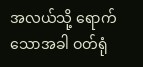အလယ်သို့ ရောက်သောအခါ ဝတ်ရုံ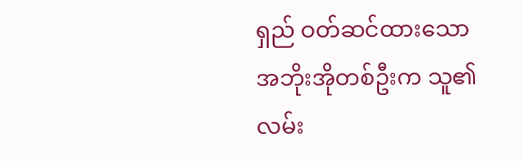ရှည် ဝတ်ဆင်ထားသော အဘိုးအိုတစ်ဦးက သူ၏ လမ်း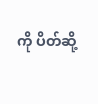ကို ပိတ်ဆို့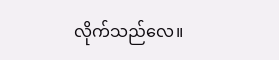လိုက်သည်လေ။